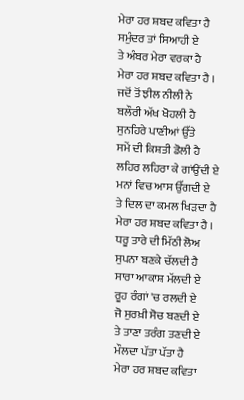ਮੇਰਾ ਹਰ ਸ਼ਬਦ ਕਵਿਤਾ ਹੈ
ਸਮੁੰਦਰ ਤਾਂ ਸਿਆਹੀ ਏ
ਤੇ ਅੰਬਰ ਮੇਰਾ ਵਰਕਾ ਹੈ
ਮੇਰਾ ਹਰ ਸ਼ਬਦ ਕਵਿਤਾ ਹੈ ।
ਜਦੋਂ ਤੋਂ ਝੀਲ ਨੀਲੀ ਨੇ
ਬਲੌਰੀ ਅੱਖ ਖੋਹਲੀ ਹੈ
ਸੁਨਹਿਰੇ ਪਾਣੀਆਂ ਉੱਤੇ
ਸਮੇਂ ਦੀ ਕਿਸ਼ਤੀ ਡੋਲੀ ਹੈ
ਲਹਿਰ ਲਹਿਰਾ ਕੇ ਗਾਂਉਂਦੀ ਏ
ਮਨਾਂ ਵਿਚ ਆਸ ਉੱਗਦੀ ਏ
ਤੇ ਦਿਲ ਦਾ ਕਮਲ ਖਿੜਦਾ ਹੈ
ਮੇਰਾ ਹਰ ਸ਼ਬਦ ਕਵਿਤਾ ਹੈ ।
ਧਰੂ ਤਾਰੇ ਦੀ ਮਿੱਠੀ ਲੋਅ
ਸੁਪਨਾ ਬਣਕੇ ਚੱਲਦੀ ਹੈ
ਸਾਰਾ ਆਕਾਸ਼ ਮੱਲਦੀ ਏ
ਰੂਹ ਰੰਗਾਂ 'ਚ ਰਲਦੀ ਏ
ਜੋ ਸੁਰਖ਼ੀ ਸੋਚ ਬਣਦੀ ਏ
ਤੇ ਤਾਣਾ ਤਰੰਗ ਤਣਦੀ ਏ
ਮੌਲਦਾ ਪੱਤਾ ਪੱਤਾ ਹੈ
ਮੇਰਾ ਹਰ ਸ਼ਬਦ ਕਵਿਤਾ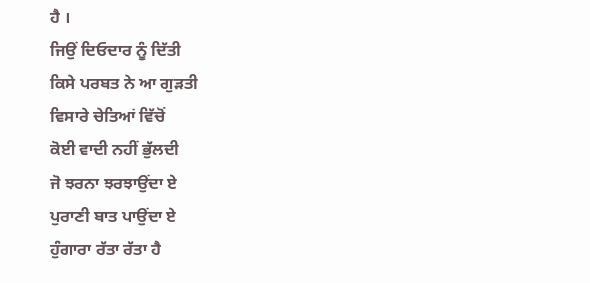ਹੈ ।
ਜਿਉਂ ਦਿਓਦਾਰ ਨੂੰ ਦਿੱਤੀ
ਕਿਸੇ ਪਰਬਤ ਨੇ ਆ ਗੁੜਤੀ
ਵਿਸਾਰੇ ਚੇਤਿਆਂ ਵਿੱਚੋਂ
ਕੋਈ ਵਾਦੀ ਨਹੀਂ ਭੁੱਲਦੀ
ਜੋ ਝਰਨਾ ਝਰਝਾਉਂਦਾ ਏ
ਪੁਰਾਣੀ ਬਾਤ ਪਾਉਂਦਾ ਏ
ਹੁੰਗਾਰਾ ਰੱਤਾ ਰੱਤਾ ਹੈ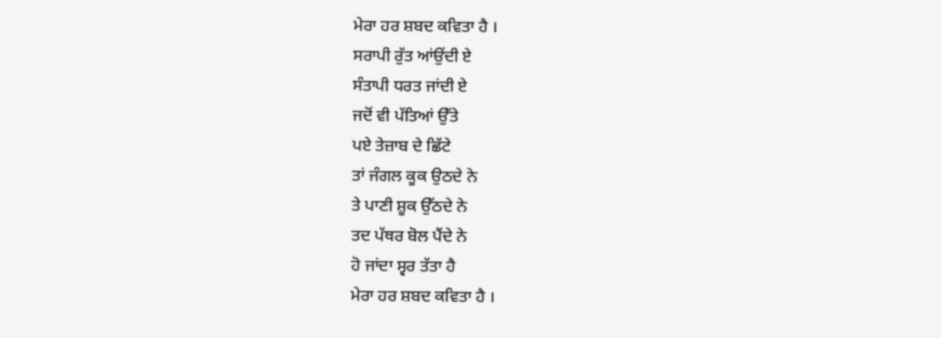ਮੇਰਾ ਹਰ ਸ਼ਬਦ ਕਵਿਤਾ ਹੈ ।
ਸਰਾਪੀ ਰੁੱਤ ਆਂਉਂਦੀ ਏ
ਸੰਤਾਪੀ ਧਰਤ ਜਾਂਦੀ ਏ
ਜਦੋਂ ਵੀ ਪੱਤਿਆਂ ਉੱਤੇ
ਪਏ ਤੇਜ਼ਾਬ ਦੇ ਛਿੱਟੇ
ਤਾਂ ਜੰਗਲ ਕੂਕ ਉਠਦੇ ਨੇ
ਤੇ ਪਾਣੀ ਸ਼ੂਕ ਉੱਠਦੇ ਨੇ
ਤਦ ਪੱਥਰ ਬੋਲ ਪੈਂਦੇ ਨੇ
ਹੋ ਜਾਂਦਾ ਸ੍ਵਰ ਤੱਤਾ ਹੈ
ਮੇਰਾ ਹਰ ਸ਼ਬਦ ਕਵਿਤਾ ਹੈ ।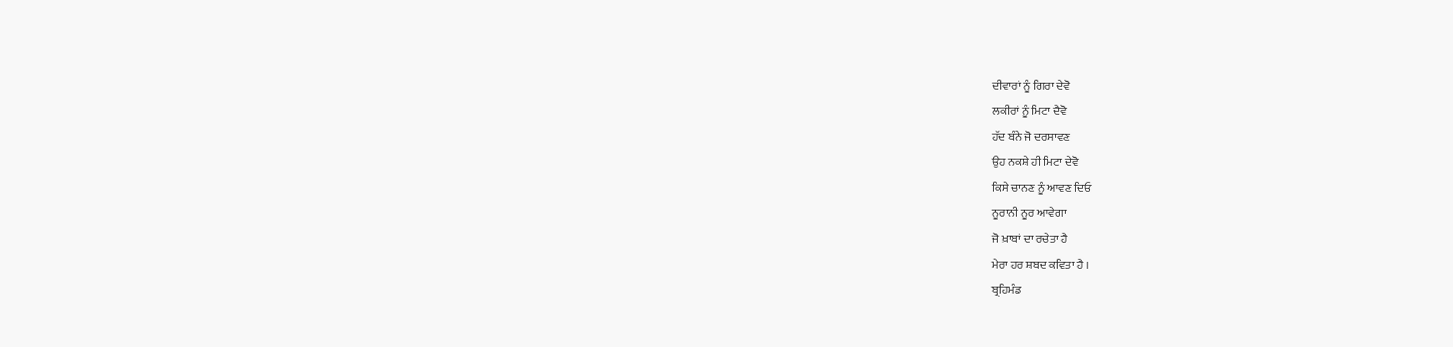ਦੀਵਾਰਾਂ ਨੂੰ ਗਿਰਾ ਦੇਵੋ
ਲਕੀਰਾਂ ਨੂੰ ਮਿਟਾ ਦੈਵੋ
ਹੱਦ ਬੰਨੇ ਜੋ ਦਰਸਾਵਣ
ਉਹ ਨਕਸ਼ੇ ਹੀ ਮਿਟਾ ਦੇਵੋ
ਕਿਸੇ ਚਾਨਣ ਨੂੰ ਆਵਣ ਦਿਓ
ਨੂਰਾਨੀ ਨੂਰ ਆਵੇਗਾ
ਜੋ ਖ਼ਾਬਾਂ ਦਾ ਰਚੇਤਾ ਹੈ
ਮੇਰਾ ਹਰ ਸ਼ਬਦ ਕਵਿਤਾ ਹੈ ।
ਬ੍ਰਹਿਮੰਡ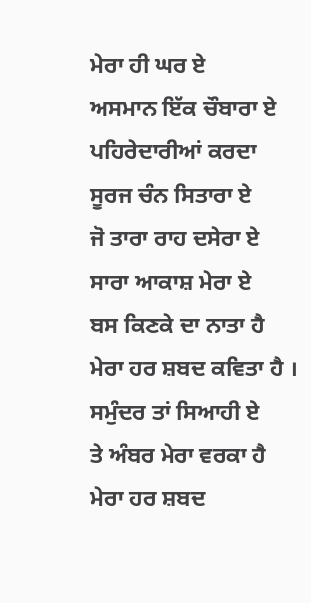ਮੇਰਾ ਹੀ ਘਰ ਏ
ਅਸਮਾਨ ਇੱਕ ਚੌਬਾਰਾ ਏ
ਪਹਿਰੇਦਾਰੀਆਂ ਕਰਦਾ
ਸੂਰਜ ਚੰਨ ਸਿਤਾਰਾ ਏ
ਜੋ ਤਾਰਾ ਰਾਹ ਦਸੇਰਾ ਏ
ਸਾਰਾ ਆਕਾਸ਼ ਮੇਰਾ ਏ
ਬਸ ਕਿਣਕੇ ਦਾ ਨਾਤਾ ਹੈ
ਮੇਰਾ ਹਰ ਸ਼ਬਦ ਕਵਿਤਾ ਹੈ ।
ਸਮੁੰਦਰ ਤਾਂ ਸਿਆਹੀ ਏ
ਤੇ ਅੰਬਰ ਮੇਰਾ ਵਰਕਾ ਹੈ
ਮੇਰਾ ਹਰ ਸ਼ਬਦ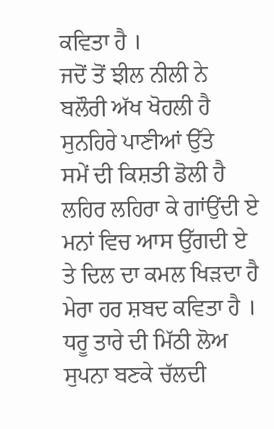ਕਵਿਤਾ ਹੈ ।
ਜਦੋਂ ਤੋਂ ਝੀਲ ਨੀਲੀ ਨੇ
ਬਲੌਰੀ ਅੱਖ ਖੋਹਲੀ ਹੈ
ਸੁਨਹਿਰੇ ਪਾਣੀਆਂ ਉੱਤੇ
ਸਮੇਂ ਦੀ ਕਿਸ਼ਤੀ ਡੋਲੀ ਹੈ
ਲਹਿਰ ਲਹਿਰਾ ਕੇ ਗਾਂਉਂਦੀ ਏ
ਮਨਾਂ ਵਿਚ ਆਸ ਉੱਗਦੀ ਏ
ਤੇ ਦਿਲ ਦਾ ਕਮਲ ਖਿੜਦਾ ਹੈ
ਮੇਰਾ ਹਰ ਸ਼ਬਦ ਕਵਿਤਾ ਹੈ ।
ਧਰੂ ਤਾਰੇ ਦੀ ਮਿੱਠੀ ਲੋਅ
ਸੁਪਨਾ ਬਣਕੇ ਚੱਲਦੀ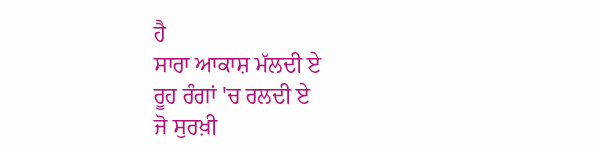ਹੈ
ਸਾਰਾ ਆਕਾਸ਼ ਮੱਲਦੀ ਏ
ਰੂਹ ਰੰਗਾਂ 'ਚ ਰਲਦੀ ਏ
ਜੋ ਸੁਰਖ਼ੀ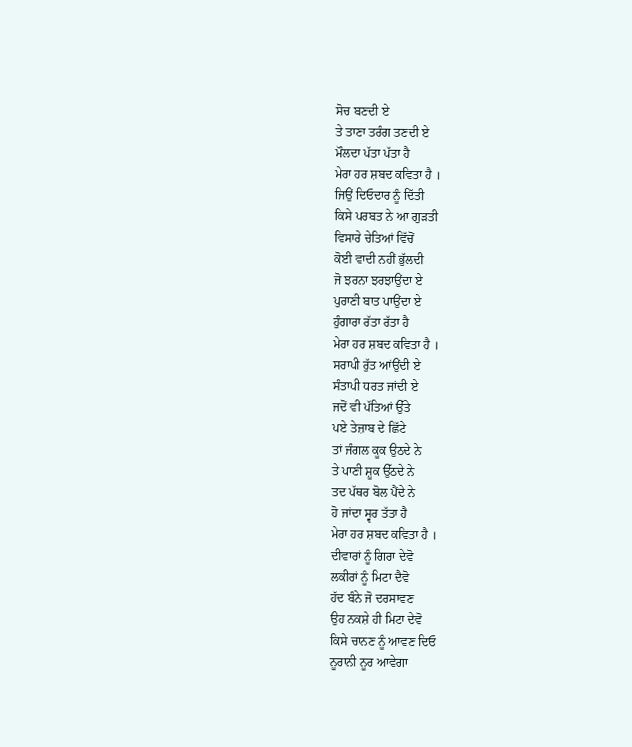ਸੋਚ ਬਣਦੀ ਏ
ਤੇ ਤਾਣਾ ਤਰੰਗ ਤਣਦੀ ਏ
ਮੌਲਦਾ ਪੱਤਾ ਪੱਤਾ ਹੈ
ਮੇਰਾ ਹਰ ਸ਼ਬਦ ਕਵਿਤਾ ਹੈ ।
ਜਿਉਂ ਦਿਓਦਾਰ ਨੂੰ ਦਿੱਤੀ
ਕਿਸੇ ਪਰਬਤ ਨੇ ਆ ਗੁੜਤੀ
ਵਿਸਾਰੇ ਚੇਤਿਆਂ ਵਿੱਚੋਂ
ਕੋਈ ਵਾਦੀ ਨਹੀਂ ਭੁੱਲਦੀ
ਜੋ ਝਰਨਾ ਝਰਝਾਉਂਦਾ ਏ
ਪੁਰਾਣੀ ਬਾਤ ਪਾਉਂਦਾ ਏ
ਹੁੰਗਾਰਾ ਰੱਤਾ ਰੱਤਾ ਹੈ
ਮੇਰਾ ਹਰ ਸ਼ਬਦ ਕਵਿਤਾ ਹੈ ।
ਸਰਾਪੀ ਰੁੱਤ ਆਂਉਂਦੀ ਏ
ਸੰਤਾਪੀ ਧਰਤ ਜਾਂਦੀ ਏ
ਜਦੋਂ ਵੀ ਪੱਤਿਆਂ ਉੱਤੇ
ਪਏ ਤੇਜ਼ਾਬ ਦੇ ਛਿੱਟੇ
ਤਾਂ ਜੰਗਲ ਕੂਕ ਉਠਦੇ ਨੇ
ਤੇ ਪਾਣੀ ਸ਼ੂਕ ਉੱਠਦੇ ਨੇ
ਤਦ ਪੱਥਰ ਬੋਲ ਪੈਂਦੇ ਨੇ
ਹੋ ਜਾਂਦਾ ਸ੍ਵਰ ਤੱਤਾ ਹੈ
ਮੇਰਾ ਹਰ ਸ਼ਬਦ ਕਵਿਤਾ ਹੈ ।
ਦੀਵਾਰਾਂ ਨੂੰ ਗਿਰਾ ਦੇਵੋ
ਲਕੀਰਾਂ ਨੂੰ ਮਿਟਾ ਦੈਵੋ
ਹੱਦ ਬੰਨੇ ਜੋ ਦਰਸਾਵਣ
ਉਹ ਨਕਸ਼ੇ ਹੀ ਮਿਟਾ ਦੇਵੋ
ਕਿਸੇ ਚਾਨਣ ਨੂੰ ਆਵਣ ਦਿਓ
ਨੂਰਾਨੀ ਨੂਰ ਆਵੇਗਾ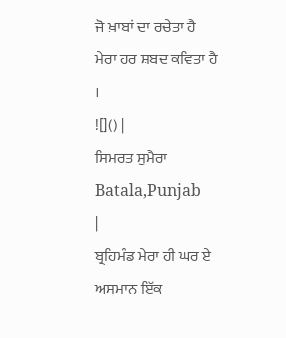ਜੋ ਖ਼ਾਬਾਂ ਦਾ ਰਚੇਤਾ ਹੈ
ਮੇਰਾ ਹਰ ਸ਼ਬਦ ਕਵਿਤਾ ਹੈ ।
![]() |
ਸਿਮਰਤ ਸੁਮੈਰਾ
Batala,Punjab
|
ਬ੍ਰਹਿਮੰਡ ਮੇਰਾ ਹੀ ਘਰ ਏ
ਅਸਮਾਨ ਇੱਕ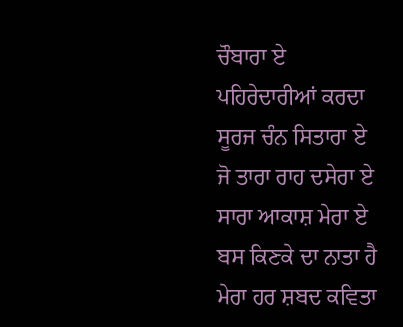ਚੌਬਾਰਾ ਏ
ਪਹਿਰੇਦਾਰੀਆਂ ਕਰਦਾ
ਸੂਰਜ ਚੰਨ ਸਿਤਾਰਾ ਏ
ਜੋ ਤਾਰਾ ਰਾਹ ਦਸੇਰਾ ਏ
ਸਾਰਾ ਆਕਾਸ਼ ਮੇਰਾ ਏ
ਬਸ ਕਿਣਕੇ ਦਾ ਨਾਤਾ ਹੈ
ਮੇਰਾ ਹਰ ਸ਼ਬਦ ਕਵਿਤਾ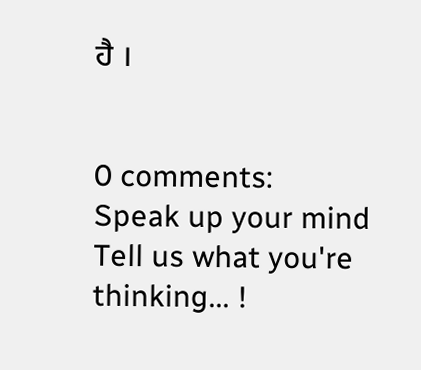ਹੈ ।


0 comments:
Speak up your mind
Tell us what you're thinking... !